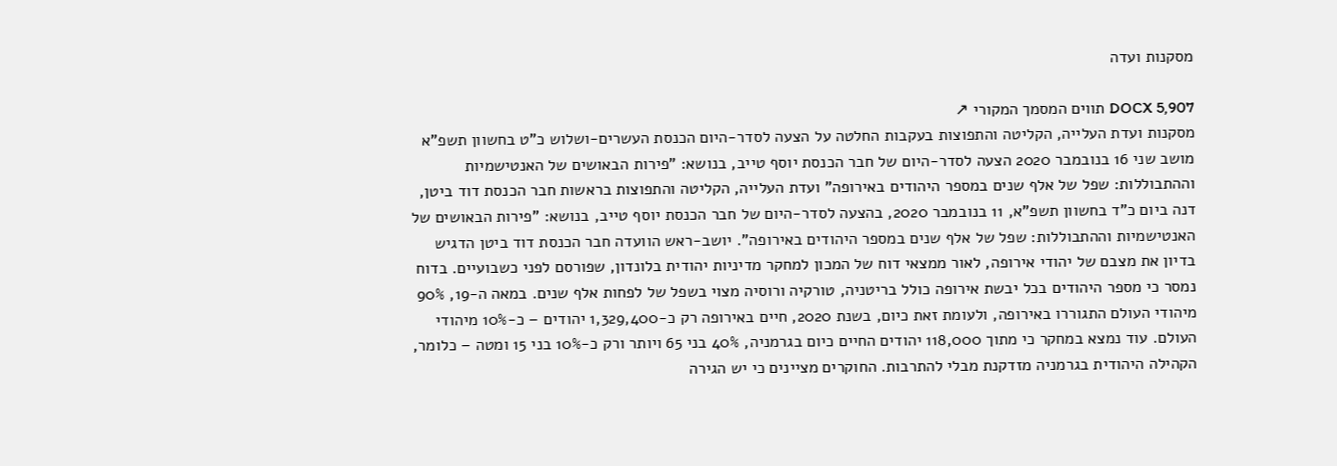מסקנות ועדה

DOCX 5,907 תווים המסמך המקורי ↗
מסקנות ועדת העלייה, הקליטה והתפוצות בעקבות החלטה על הצעה לסדר-היום הכנסת העשרים-ושלוש כ"ט בחשוון תשפ"א מושב שני 16 בנובמבר 2020 הצעה לסדר-היום של חבר הכנסת יוסף טייב, בנושא: "פירות הבאושים של האנטישמיות וההתבוללות: שפל של אלף שנים במספר היהודים באירופה" ועדת העלייה, הקליטה והתפוצות בראשות חבר הכנסת דוד ביטן, דנה ביום כ"ד בחשוון תשפ"א, 11 בנובמבר 2020, בהצעה לסדר-היום של חבר הכנסת יוסף טייב, בנושא: "פירות הבאושים של האנטישמיות וההתבוללות: שפל של אלף שנים במספר היהודים באירופה". יושב-ראש הוועדה חבר הכנסת דוד ביטן הדגיש בדיון את מצבם של יהודי אירופה, לאור ממצאי דוח של המכון למחקר מדיניות יהודית בלונדון, שפורסם לפני כשבועיים. בדוח נמסר כי מספר היהודים בכל יבשת אירופה כולל בריטניה, טורקיה ורוסיה מצוי בשפל של לפחות אלף שנים. במאה ה-19, 90% מיהודי העולם התגוררו באירופה, ולעומת זאת כיום, בשנת 2020, חיים באירופה רק כ-1,329,400 יהודים – כ-10% מיהודי העולם. עוד נמצא במחקר כי מתוך 118,000 יהודים החיים כיום בגרמניה, 40% בני 65 ויותר ורק כ-10% בני 15 ומטה – כלומר, הקהילה היהודית בגרמניה מזדקנת מבלי להתרבות. החוקרים מציינים כי יש הגירה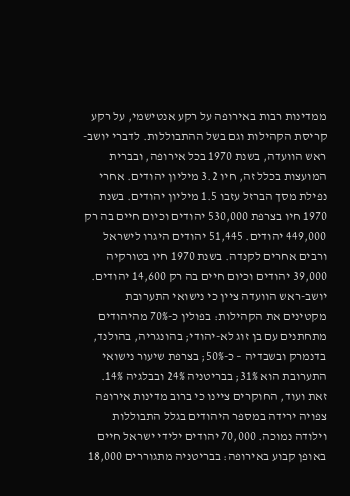ממדינות רבות באירופה על רקע אנטישמי, על רקע קריסת הקהילות וגם בשל ההתבוללות. לדברי יושב-ראש הוועדה, בשנת 1970 בכל אירופה, ובברית המועצות בכלל זה, חיו 3.2 מיליון יהודים. אחרי נפילת מסך הברזל עזבו 1.5 מיליון יהודים. בשנת 1970 חיו בצרפת 530,000 יהודים וכיום חיים בה רק 449,000 יהודים. 51,445 יהודים היגרו לישראל ורבים אחרים לקנדה. בשנת 1970 חיו בטורקיה 39,000 יהודים וכיום חיים בה רק 14,600 יהודים. יושב-ראש הוועדה ציין כי נישואי התערובת מקטינים את הקהילות: בפולין כ-70% מהיהודים מתחתנים עם בן זוג לא-יהודי; בהונגריה, בהולנד, בדנמרק ובשבדיה – כ-50%; בצרפת שיעור נישואי התערובת הוא 31%; בבריטניה 24% ובבלגיה 14%. זאת ועוד, החוקרים ציינו כי ברוב מדינות אירופה צפויה ירידה במספר היהודים בגלל התבוללות וילודה נמוכה. 70,000 יהודים ילידי ישראל חיים באופן קבוע באירופה: בבריטניה מתגוררים 18,000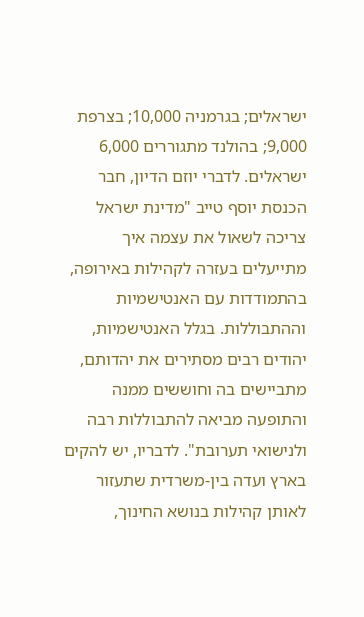ישראלים; בגרמניה 10,000; בצרפת 9,000; בהולנד מתגוררים 6,000 ישראלים. לדברי יוזם הדיון, חבר הכנסת יוסף טייב "מדינת ישראל צריכה לשאול את עצמה איך מתייעלים בעזרה לקהילות באירופה, בהתמודדות עם האנטישמיות וההתבוללות. בגלל האנטישמיות, יהודים רבים מסתירים את יהדותם, מתביישים בה וחוששים ממנה והתופעה מביאה להתבוללות רבה ולנישואי תערובת". לדבריו, יש להקים בארץ ועדה בין-משרדית שתעזור לאותן קהילות בנושא החינוך,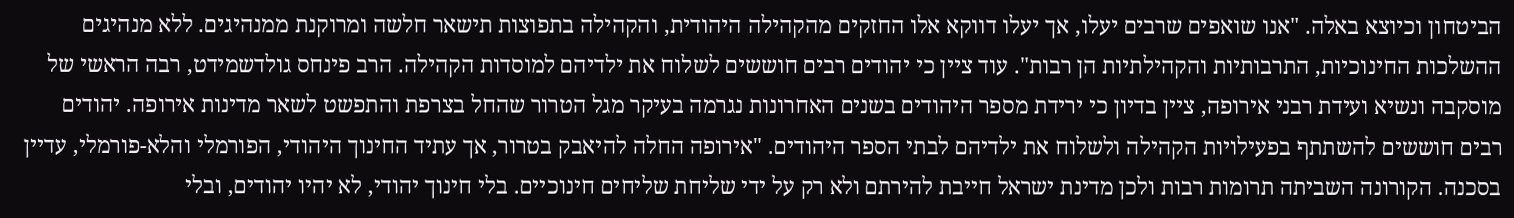הביטחון וכיוצא באלה. "אנו שואפים שרבים יעלו, אך יעלו דווקא אלו החזקים מהקהילה היהודית, והקהילה בתפוצות תישאר חלשה ומרוקנת ממנהיגים. ללא מנהיגים ההשלכות החינוכיות, התרבותיות והקהילתיות הן רבות". עוד ציין כי יהודים רבים חוששים לשלוח את ילדיהם למוסדות הקהילה. הרב פינחס גולדשמידט, רבה הראשי של מוסקבה ונשיא ועידת רבני אירופה, ציין בדיון כי ירידת מספר היהודים בשנים האחרונות נגרמה בעיקר מגל הטרור שהחל בצרפת והתפשט לשאר מדינות אירופה. יהודים רבים חוששים להשתתף בפעילויות הקהילה ולשלוח את ילדיהם לבתי הספר היהודים. "אירופה החלה להיאבק בטרור, אך עתיד החינוך היהודי, הפורמלי והלא-פורמלי, עדיין בסכנה. הקורונה השביתה תרומות רבות ולכן מדינת ישראל חייבת להירתם ולא רק על ידי שליחת שליחים חינוכיים. בלי חינוך יהודי, לא יהיו יהודים, ובלי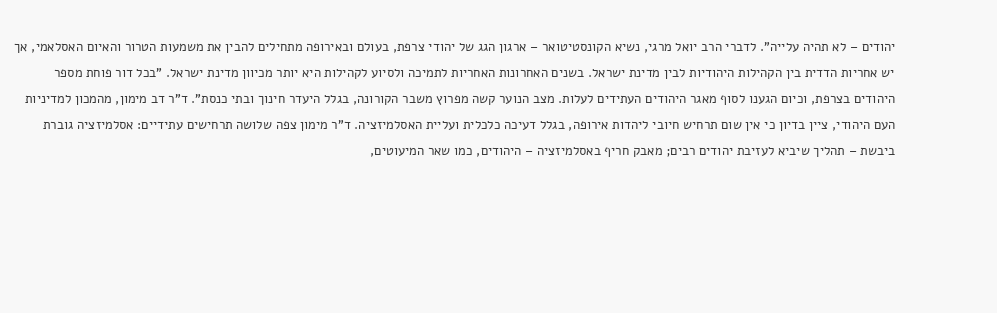יהודים – לא תהיה עלייה". לדברי הרב יואל מרגי, נשיא הקונסטיטואר – ארגון הגג של יהודי צרפת, בעולם ובאירופה מתחילים להבין את משמעות הטרור והאיום האסלאמי, אך יש אחריות הדדית בין הקהילות היהודיות לבין מדינת ישראל. בשנים האחרונות האחריות לתמיכה ולסיוע לקהילות היא יותר מכיוון מדינת ישראל. "בכל דור פוחת מספר היהודים בצרפת, וכיום הגענו לסוף מאגר היהודים העתידים לעלות. מצב הנוער קשה מפרוץ משבר הקורונה, בגלל היעדר חינוך ובתי כנסת". ד"ר דב מימון, מהמכון למדיניות העם היהודי, ציין בדיון כי אין שום תרחיש חיובי ליהדות אירופה, בגלל דעיכה כלכלית ועליית האסלמיזציה. ד"ר מימון צפה שלושה תרחישים עתידיים: אסלמיזציה גוברת ביבשת – תהליך שיביא לעזיבת יהודים רבים; מאבק חריף באסלמיזציה – היהודים, כמו שאר המיעוטים,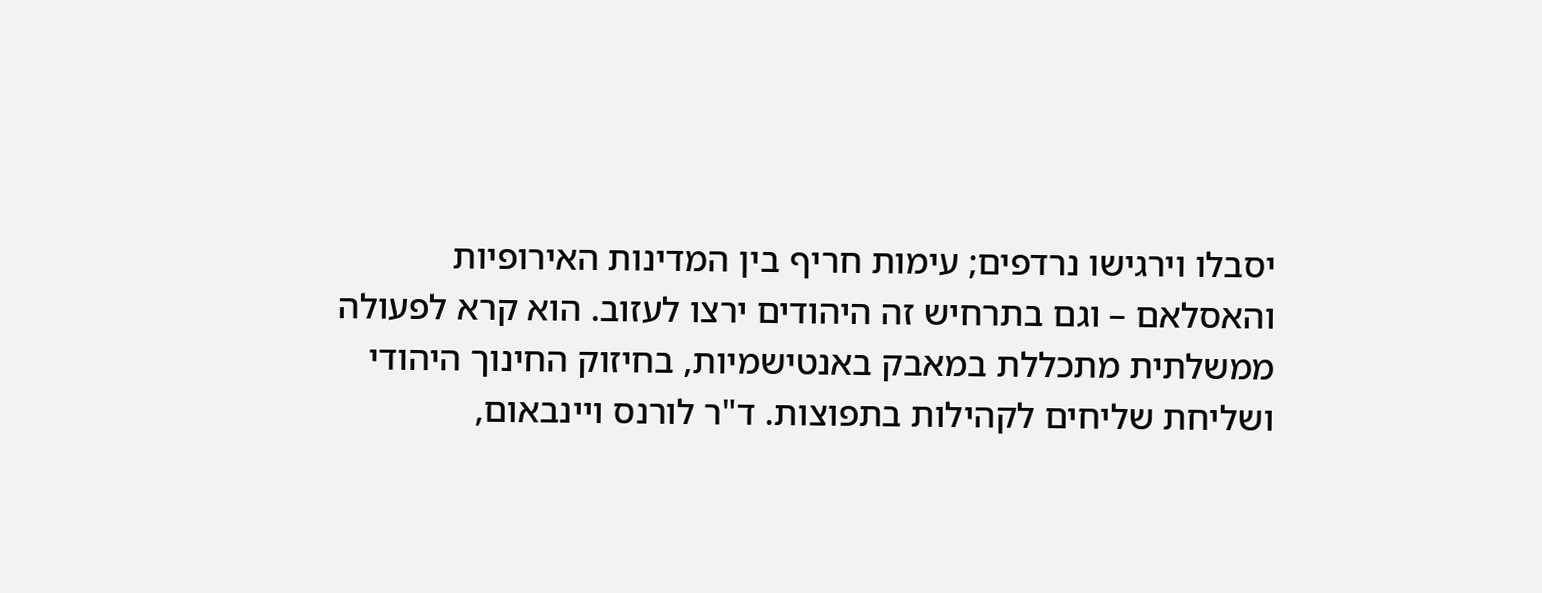יסבלו וירגישו נרדפים; עימות חריף בין המדינות האירופיות והאסלאם – וגם בתרחיש זה היהודים ירצו לעזוב. הוא קרא לפעולה ממשלתית מתכללת במאבק באנטישמיות, בחיזוק החינוך היהודי ושליחת שליחים לקהילות בתפוצות. ד"ר לורנס ויינבאום,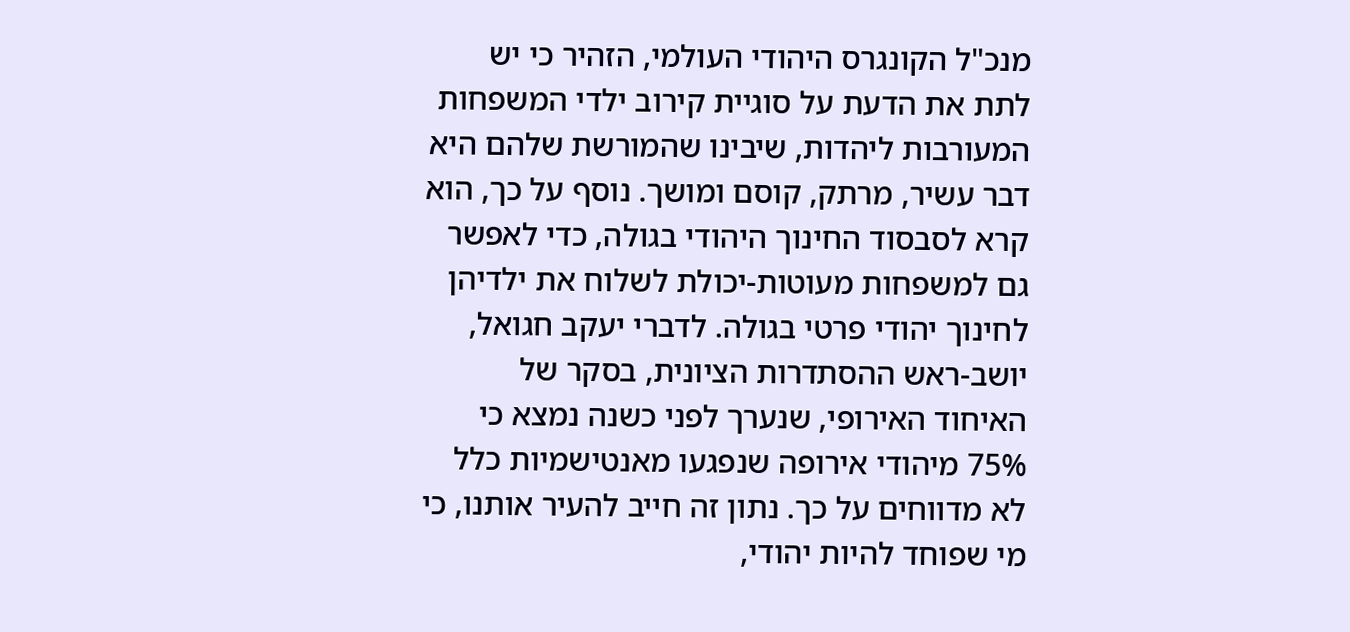מנכ"ל הקונגרס היהודי העולמי, הזהיר כי יש לתת את הדעת על סוגיית קירוב ילדי המשפחות המעורבות ליהדות, שיבינו שהמורשת שלהם היא דבר עשיר, מרתק, קוסם ומושך. נוסף על כך, הוא קרא לסבסוד החינוך היהודי בגולה, כדי לאפשר גם למשפחות מעוטות-יכולת לשלוח את ילדיהן לחינוך יהודי פרטי בגולה. לדברי יעקב חגואל, יושב-ראש ההסתדרות הציונית, בסקר של האיחוד האירופי, שנערך לפני כשנה נמצא כי 75% מיהודי אירופה שנפגעו מאנטישמיות כלל לא מדווחים על כך. נתון זה חייב להעיר אותנו, כי מי שפוחד להיות יהודי,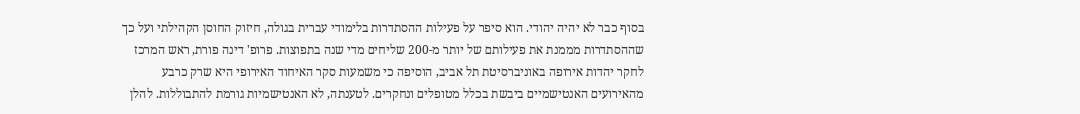בסוף כבר לא יהיה יהודי. הוא סיפר על פעילות ההסתדרות בלימודי עברית בגולה, חיזוק החוסן הקהילתי ועל כך שההסתדרות מממנת את פעילותם של יותר מ-200 שליחים מדי שנה בתפוצות. פרופ' דינה פורת, ראש המרכז לחקר יהדות אירופה באוניברסיטת תל אביב, הוסיפה כי משמעות סקר האיחוד האירופי היא שרק כרבע מהאירועים האנטישמיים ביבשת בכלל מטופלים ונחקרים. לטענתה, לא האנטישמיות גורמת להתבוללות. להלן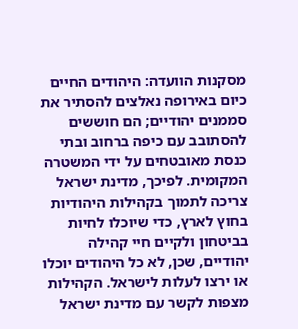מסקנות הוועדה: היהודים החיים כיום באירופה נאלצים להסתיר את סממנים יהודיים; הם חוששים להסתובב עם כיפה ברחוב ובתי כנסת מאובטחים על ידי המשטרה המקומית. לפיכך, מדינת ישראל צריכה לתמוך בקהילות היהודיות בחוץ לארץ, כדי שיוכלו לחיות בביטחון ולקיים חיי קהילה יהודיים, שכן, לא כל היהודים יוכלו או ירצו לעלות לישראל. הקהילות מצפות לקשר עם מדינת ישראל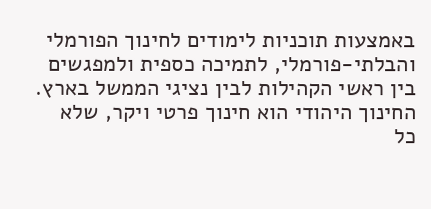באמצעות תוכניות לימודים לחינוך הפורמלי והבלתי-פורמלי, לתמיכה כספית ולמפגשים בין ראשי הקהילות לבין נציגי הממשל בארץ. החינוך היהודי הוא חינוך פרטי ויקר, שלא כל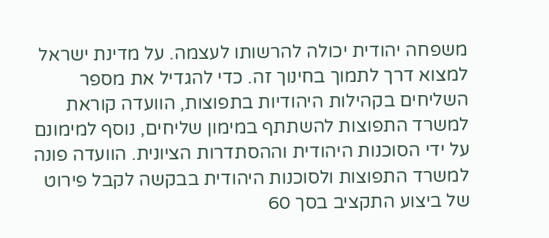משפחה יהודית יכולה להרשותו לעצמה. על מדינת ישראל למצוא דרך לתמוך בחינוך זה. כדי להגדיל את מספר השליחים בקהילות היהודיות בתפוצות, הוועדה קוראת למשרד התפוצות להשתתף במימון שליחים, נוסף למימונם על ידי הסוכנות היהודית וההסתדרות הציונית. הוועדה פונה למשרד התפוצות ולסוכנות היהודית בבקשה לקבל פירוט של ביצוע התקציב בסך 60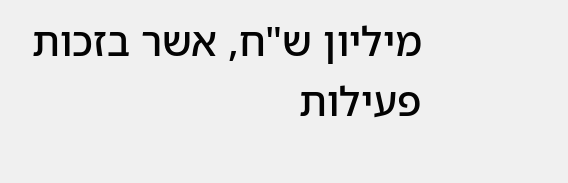מיליון ש"ח, אשר בזכות פעילות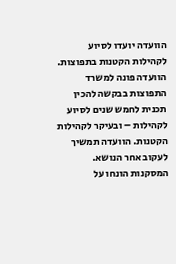הוועדה יועדו לסיוע לקהילות הקטנות בתפוצות. הוועדה פונה למשרד התפוצות בבקשה להכין תכנית לחמש שנים לסיוע לקהילות – ובעיקר לקהילות הקטנות. הוועדה תמשיך לעקוב אחר הנושא. המסקנות הונחו על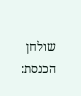שולחן הכנסת: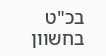בכ"ט בחשוון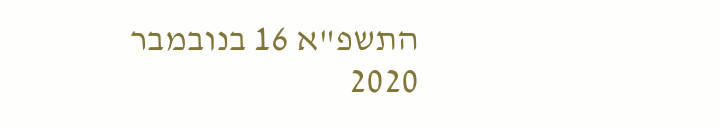התשפ"א 16 בנובמבר 2020